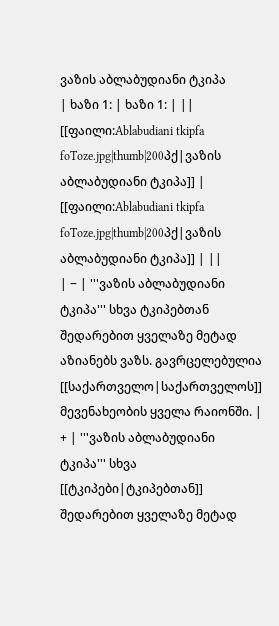ვაზის აბლაბუდიანი ტკიპა
| ხაზი 1: | ხაზი 1: | ||
[[ფაილი:Ablabudiani tkipfa foToze.jpg|thumb|200პქ|ვაზის აბლაბუდიანი ტკიპა]] | [[ფაილი:Ablabudiani tkipfa foToze.jpg|thumb|200პქ|ვაზის აბლაბუდიანი ტკიპა]] | ||
| − | '''ვაზის აბლაბუდიანი ტკიპა''' სხვა ტკიპებთან შედარებით ყველაზე მეტად აზიანებს ვაზს. გავრცელებულია [[საქართველო|საქართველოს]] მევენახეობის ყველა რაიონში. | + | '''ვაზის აბლაბუდიანი ტკიპა''' სხვა [[ტკიპები|ტკიპებთან]] შედარებით ყველაზე მეტად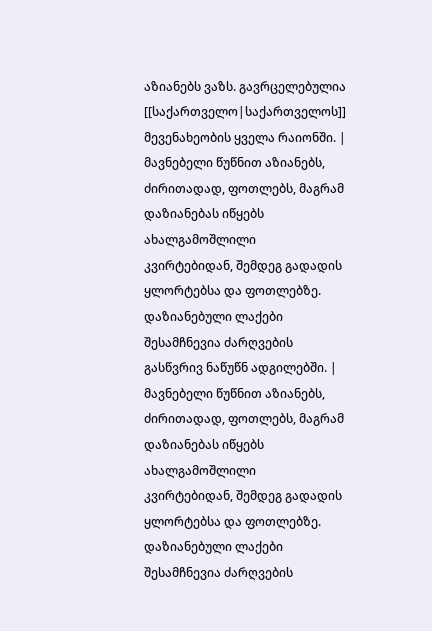აზიანებს ვაზს. გავრცელებულია [[საქართველო|საქართველოს]] მევენახეობის ყველა რაიონში. |
მავნებელი წუწნით აზიანებს, ძირითადად, ფოთლებს, მაგრამ დაზიანებას იწყებს ახალგამოშლილი კვირტებიდან, შემდეგ გადადის ყლორტებსა და ფოთლებზე. დაზიანებული ლაქები შესამჩნევია ძარღვების გასწვრივ ნაწუწნ ადგილებში. | მავნებელი წუწნით აზიანებს, ძირითადად, ფოთლებს, მაგრამ დაზიანებას იწყებს ახალგამოშლილი კვირტებიდან, შემდეგ გადადის ყლორტებსა და ფოთლებზე. დაზიანებული ლაქები შესამჩნევია ძარღვების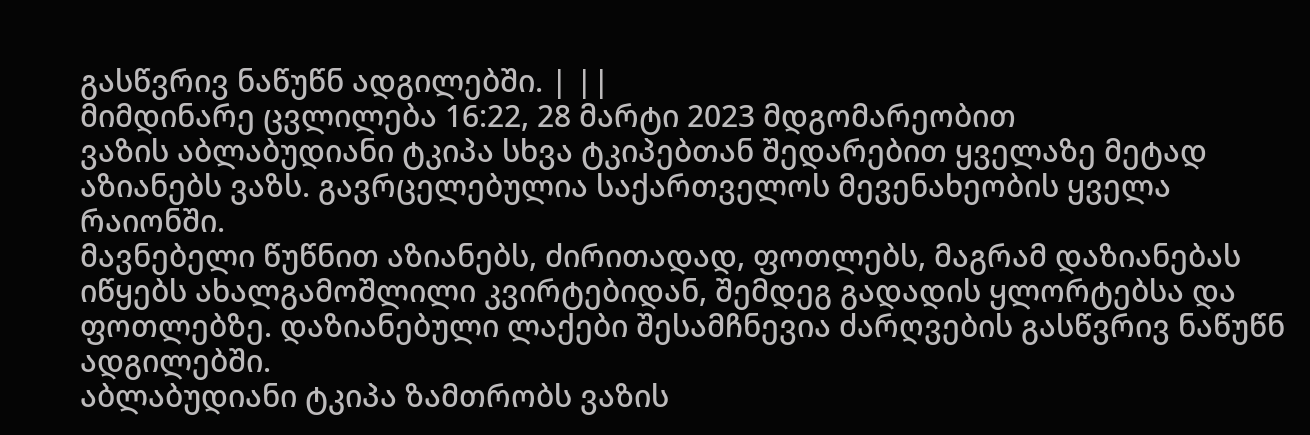გასწვრივ ნაწუწნ ადგილებში. | ||
მიმდინარე ცვლილება 16:22, 28 მარტი 2023 მდგომარეობით
ვაზის აბლაბუდიანი ტკიპა სხვა ტკიპებთან შედარებით ყველაზე მეტად აზიანებს ვაზს. გავრცელებულია საქართველოს მევენახეობის ყველა რაიონში.
მავნებელი წუწნით აზიანებს, ძირითადად, ფოთლებს, მაგრამ დაზიანებას იწყებს ახალგამოშლილი კვირტებიდან, შემდეგ გადადის ყლორტებსა და ფოთლებზე. დაზიანებული ლაქები შესამჩნევია ძარღვების გასწვრივ ნაწუწნ ადგილებში.
აბლაბუდიანი ტკიპა ზამთრობს ვაზის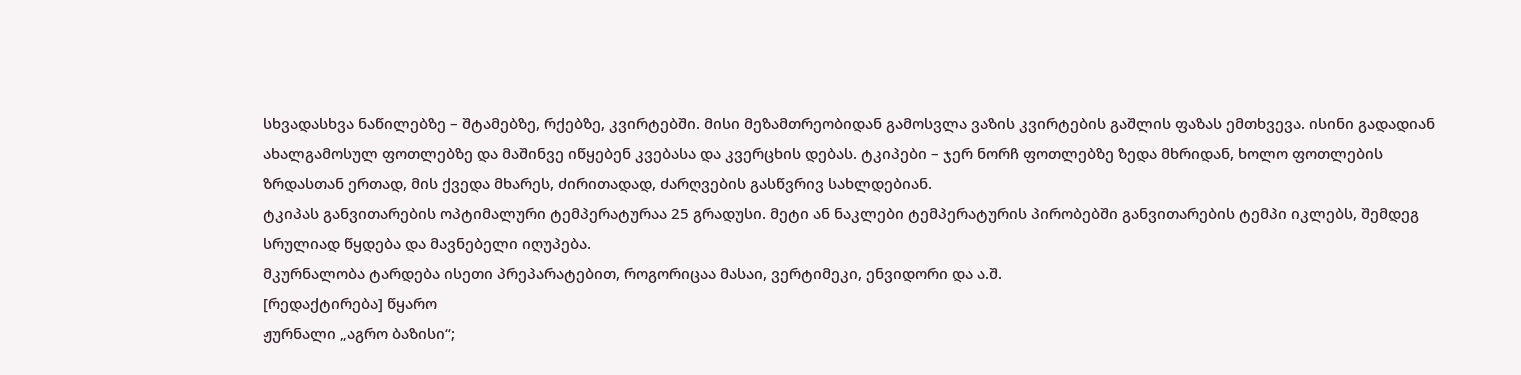სხვადასხვა ნაწილებზე – შტამებზე, რქებზე, კვირტებში. მისი მეზამთრეობიდან გამოსვლა ვაზის კვირტების გაშლის ფაზას ემთხვევა. ისინი გადადიან ახალგამოსულ ფოთლებზე და მაშინვე იწყებენ კვებასა და კვერცხის დებას. ტკიპები – ჯერ ნორჩ ფოთლებზე ზედა მხრიდან, ხოლო ფოთლების ზრდასთან ერთად, მის ქვედა მხარეს, ძირითადად, ძარღვების გასწვრივ სახლდებიან.
ტკიპას განვითარების ოპტიმალური ტემპერატურაა 25 გრადუსი. მეტი ან ნაკლები ტემპერატურის პირობებში განვითარების ტემპი იკლებს, შემდეგ სრულიად წყდება და მავნებელი იღუპება.
მკურნალობა ტარდება ისეთი პრეპარატებით, როგორიცაა მასაი, ვერტიმეკი, ენვიდორი და ა.შ.
[რედაქტირება] წყარო
ჟურნალი „აგრო ბაზისი“;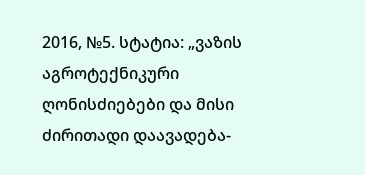2016, №5. სტატია: „ვაზის აგროტექნიკური ღონისძიებები და მისი ძირითადი დაავადება-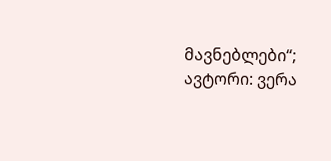მავნებლები“; ავტორი: ვერა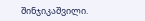შინჯიკაშვილი.